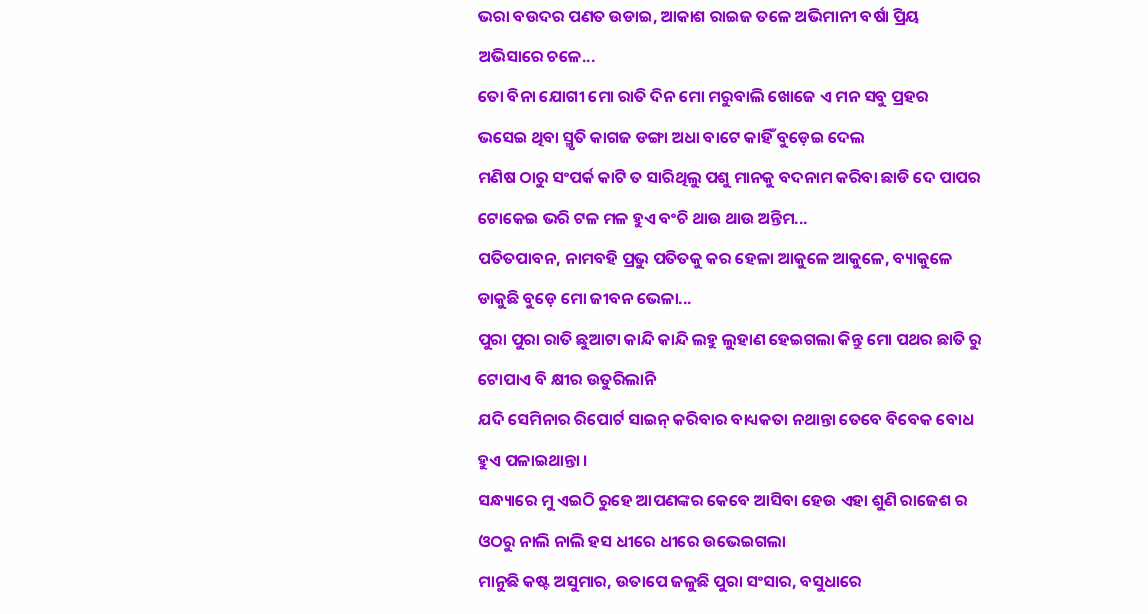ଭରା ବଉଦର ପଣତ ଉଡାଇ, ଆକାଶ ରାଇଜ ତଳେ ଅଭିମାନୀ ବର୍ଷା ପ୍ରିୟ ଅଭିସାରେ ଚଳେ...
ତୋ ବିନା ଯୋଗୀ ମୋ ରାତି ଦିନ ମୋ ମରୁବାଲି ଖୋଜେ ଏ ମନ ସବୁ ପ୍ରହର
ଭସେଇ ଥିବା ସ୍ମୃତି କାଗଜ ଡଙ୍ଗା ଅଧା ବାଟେ କାହିଁ ବୁଡ଼େଇ ଦେଲ
ମଣିଷ ଠାରୁ ସଂପର୍କ କାଟି ତ ସାରିଥିଲୁ ପଶୁ ମାନକୁ ବଦନାମ କରିବା ଛାଡି ଦେ ପାପର ଟୋକେଇ ଭରି ଟଳ ମଳ ହୁଏ ବଂଚି ଥାଉ ଥାଉ ଅନ୍ତିମ...
ପତିତପାବନ, ନାମବହି ପ୍ରଭୁ ପତିତକୁ କର ହେଳା ଆକୁଳେ ଆକୁଳେ, ବ୍ୟାକୁଳେ ଡାକୁଛି ବୁଡ଼େ ମୋ ଜୀବନ ଭେଳା...
ପୁରା ପୁରା ରାତି ଛୁଆଟା କାନ୍ଦି କାନ୍ଦି ଲହୁ ଲୁହାଣ ହେଇଗଲା କିନ୍ତୁ ମୋ ପଥର ଛାତି ରୁ ଟୋପାଏ ବି କ୍ଷୀର ଉତୁରିଲାନି
ଯଦି ସେମିନାର ରିପୋର୍ଟ ସାଇନ୍ କରିବାର ବାଧ୍ୟକତା ନଥାନ୍ତା ତେବେ ବିବେକ ବୋଧ ହୁଏ ପଳାଇଥାନ୍ତା ।
ସନ୍ଧ୍ୟାରେ ମୁ ଏଇଠି ରୁହେ ଆପଣଙ୍କର କେବେ ଆସିବା ହେଉ ଏହା ଶୁଣି ରାଜେଶ ର ଓଠରୁ ନାଲି ନାଲି ହସ ଧୀରେ ଧୀରେ ଉଭେଇଗଲା
ମାନୁଛି କଷ୍ଟ ଅସୁମାର, ଉତାପେ ଜଳୁଛି ପୁରା ସଂସାର, ବସୁଧାରେ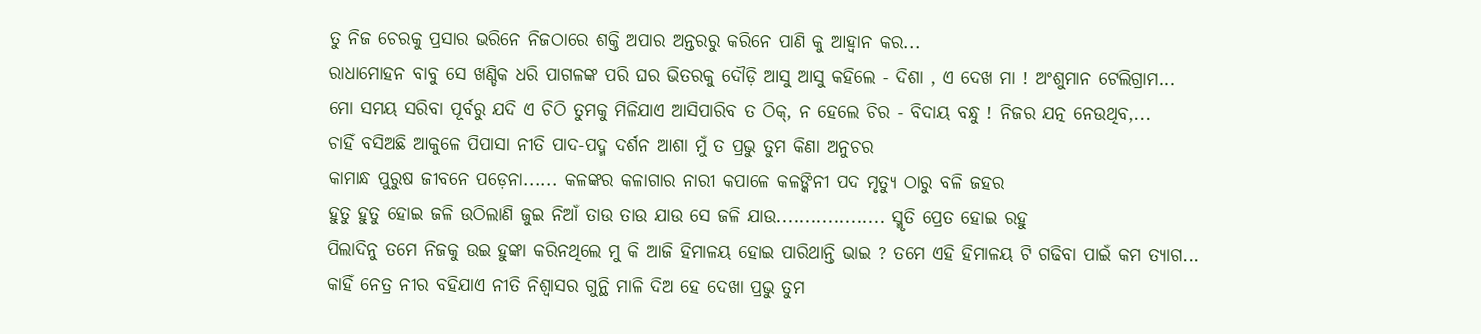ତୁ ନିଜ ଚେରକୁ ପ୍ରସାର ଭରିନେ ନିଜଠାରେ ଶକ୍ତି ଅପାର ଅନ୍ତରରୁ କରିନେ ପାଣି କୁ ଆହ୍ୱାନ କର...
ରାଧାମୋହନ ବାବୁ ସେ ଖଣ୍ଡିକ ଧରି ପାଗଳଙ୍କ ପରି ଘର ଭିତରକୁ ଦୌଡ଼ି ଆସୁ ଆସୁ କହିଲେ - ଦିଶା , ଏ ଦେଖ ମା ! ଅଂଶୁମାନ ଟେଲିଗ୍ରାମ...
ମୋ ସମୟ ସରିବା ପୂର୍ବରୁ ଯଦି ଏ ଚିଠି ତୁମକୁ ମିଳିଯାଏ ଆସିପାରିବ ତ ଠିକ୍, ନ ହେଲେ ଚିର - ବିଦାୟ ବନ୍ଧୁ ! ନିଜର ଯତ୍ନ ନେଉଥିବ,...
ଚାହିଁ ବସିଅଛି ଆକୁଳେ ପିପାସା ନୀତି ପାଦ-ପଦ୍ମ ଦର୍ଶନ ଆଶା ମୁଁ ତ ପ୍ରଭୁ ତୁମ କିଣା ଅନୁଚର
କାମାନ୍ଧ ପୁରୁଷ ଜୀବନେ ପଡ଼େନା...... କଳଙ୍କର କଳାଗାର ନାରୀ କପାଳେ କଳଙ୍କିନୀ ପଦ ମୃତ୍ୟୁ ଠାରୁ ବଳି ଜହର
ହୁତୁ ହୁତୁ ହୋଇ ଜଳି ଉଠିଲାଣି ଜୁଇ ନିଆଁ ତାଉ ତାଉ ଯାଉ ସେ ଜଳି ଯାଉ................... ସ୍ମୃତି ପ୍ରେତ ହୋଇ ରହୁ
ପିଲାଦିନୁ ତମେ ନିଜକୁ ଉଇ ହୁଙ୍କା କରିନଥିଲେ ମୁ କି ଆଜି ହିମାଳୟ ହୋଇ ପାରିଥାନ୍ତି ଭାଇ ? ତମେ ଏହି ହିମାଳୟ ଟି ଗଢିବା ପାଇଁ କମ ତ୍ୟାଗ...
କାହିଁ ନେତ୍ର ନୀର ବହିଯାଏ ନୀତି ନିଶ୍ୱାସର ଗୁନ୍ଥି ମାଳି ଦିଅ ହେ ଦେଖା ପ୍ରଭୁ ତୁମ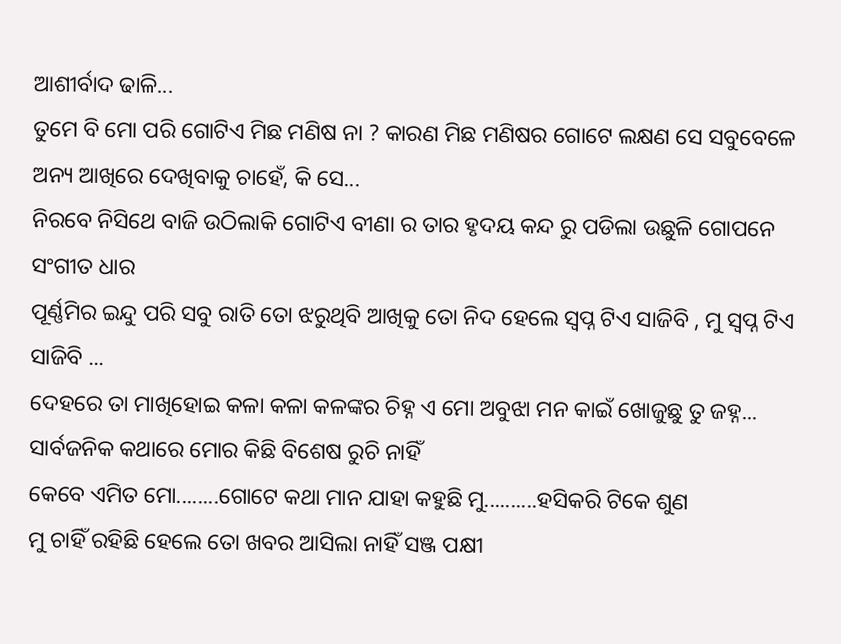ଆଶୀର୍ବାଦ ଢାଳି...
ତୁମେ ବି ମୋ ପରି ଗୋଟିଏ ମିଛ ମଣିଷ ନା ? କାରଣ ମିଛ ମଣିଷର ଗୋଟେ ଲକ୍ଷଣ ସେ ସବୁବେଳେ ଅନ୍ୟ ଆଖିରେ ଦେଖିବାକୁ ଚାହେଁ, କି ସେ...
ନିରବେ ନିସିଥେ ବାଜି ଉଠିଲାକି ଗୋଟିଏ ବୀଣା ର ତାର ହୃଦୟ କନ୍ଦ ରୁ ପଡିଲା ଉଛୁଳି ଗୋପନେ ସଂଗୀତ ଧାର
ପୂର୍ଣ୍ଣମିର ଇନ୍ଦୁ ପରି ସବୁ ରାତି ତୋ ଝରୁଥିବି ଆଖିକୁ ତୋ ନିଦ ହେଲେ ସ୍ୱପ୍ନ ଟିଏ ସାଜିବି , ମୁ ସ୍ୱପ୍ନ ଟିଏ ସାଜିବି ...
ଦେହରେ ତା ମାଖିହୋଇ କଳା କଳା କଳଙ୍କର ଚିହ୍ନ ଏ ମୋ ଅବୁଝା ମନ କାଇଁ ଖୋଜୁଛୁ ତୁ ଜହ୍ନ...
ସାର୍ବଜନିକ କଥାରେ ମୋର କିଛି ବିଶେଷ ରୁଚି ନାହିଁ
କେବେ ଏମିତ ମୋ........ଗୋଟେ କଥା ମାନ ଯାହା କହୁଛି ମୁ..........ହସିକରି ଟିକେ ଶୁଣ
ମୁ ଚାହିଁ ରହିଛି ହେଲେ ତୋ ଖବର ଆସିଲା ନାହିଁ ସଞ୍ଜ ପକ୍ଷୀ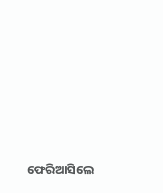ଫେରିଆସିଲେ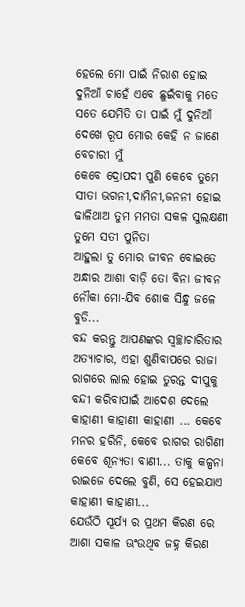ହେଲେ ମୋ ପାଇଁ ନିରାଶ ହୋଇ
ଦୁନିଆଁ ଚାହେଁ ଏବେ ଛୁଇଁବାକୁ ମତେ ସତେ ଯେମିତି ତା ପାଇଁ ମୁଁ ଦୁନିଆଁ ଦେଖେ ରୂପ ମୋର କେହି ନ ଜାଣେ ବେଚାରୀ ମୁଁ
କେବେ ଦ୍ରୋପଦୀ ପୁଣି କେବେ ତୁମେ ସୀତା ଭଗନୀ,ଦାମିନୀ,ଜନନୀ ହୋଇ ଢାଳିଥାଅ ତୁମ ମମତା ସକଳ ସୁଲକ୍ଷଣୀ ତୁମେ ସତୀ ପୁନିତା
ଆହୁଲା ତୁ ମୋର ଜୀବନ ବୋଇତେ ଅନ୍ଧାର ଆଶା ବାଡ଼ି ତୋ ବିନା ଜୀବନ ନୌକା ମୋ-ଯିବ ଶୋକ ସିନ୍ଧୁ ଜଳେ ବୁଡି...
ବନ୍ଦ କରନ୍ତୁ ଆପଣଙ୍କର ସ୍ୱଚ୍ଛାଚାରିତାର ଅତ୍ୟାଚାର, ଏହା ଶୁଣିବାପରେ ରାଜା ରାଗରେ ଲାଲ ହୋଇ ତୁରନ୍ତ ଦୀପୁକୁ ବନ୍ଦୀ କରିବାପାଇଁ ଆଦେଶ ଦେଲେ
କାହାଣୀ କାହାଣୀ କାହାଣୀ ... କେବେ ମନର ହରିନି, କେବେ ରାଗର ରାଗିଣୀ କେବେ ଶୂନ୍ୟତା ବାଣୀ... ତାକୁ କଳ୍ପନା ରାଇଜେ ଦେଲେ ବୁଣି, ସେ ହେଇଯାଏ କାହାଣୀ କାହାଣୀ...
ଯେଉଁଠି ସୂର୍ଯ୍ୟ ର ପ୍ରଥମ କିରଣ ରେ ଆଶା ସକାଳ ଊଂଉଥିବ ଜହ୍ନ କିରଣ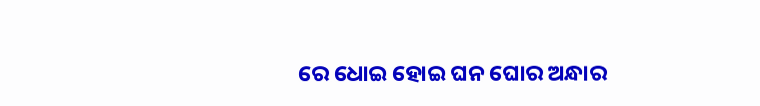ରେ ଧୋଇ ହୋଇ ଘନ ଘୋର ଅନ୍ଧାର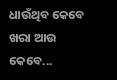ଧାଉଁଥିବ କେବେ ଖରା ଆଉ କେବେ...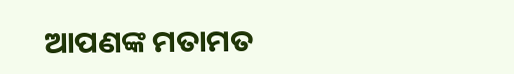ଆପଣଙ୍କ ମତାମତ